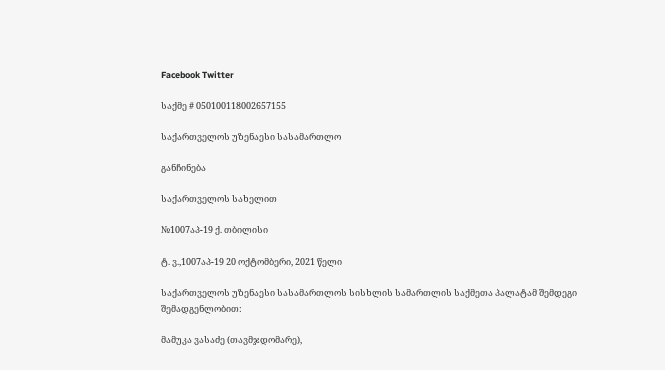Facebook Twitter

საქმე # 050100118002657155

საქართველოს უზენაესი სასამართლო

განჩინება

საქართველოს სახელით

№1007აპ-19 ქ. თბილისი

ტ. ვ.,1007აპ-19 20 ოქტომბერი, 2021 წელი

საქართველოს უზენაესი სასამართლოს სისხლის სამართლის საქმეთა პალატამ შემდეგი შემადგენლობით:

მამუკა ვასაძე (თავმჯდომარე),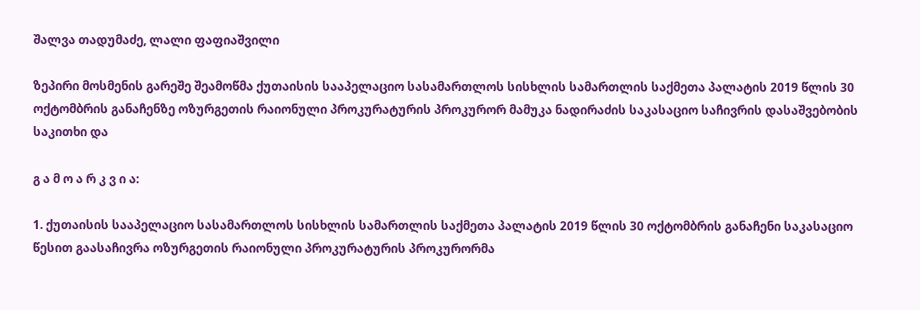შალვა თადუმაძე, ლალი ფაფიაშვილი

ზეპირი მოსმენის გარეშე შეამოწმა ქუთაისის სააპელაციო სასამართლოს სისხლის სამართლის საქმეთა პალატის 2019 წლის 30 ოქტომბრის განაჩენზე ოზურგეთის რაიონული პროკურატურის პროკურორ მამუკა ნადირაძის საკასაციო საჩივრის დასაშვებობის საკითხი და

გ ა მ ო ა რ კ ვ ი ა:

1. ქუთაისის სააპელაციო სასამართლოს სისხლის სამართლის საქმეთა პალატის 2019 წლის 30 ოქტომბრის განაჩენი საკასაციო წესით გაასაჩივრა ოზურგეთის რაიონული პროკურატურის პროკურორმა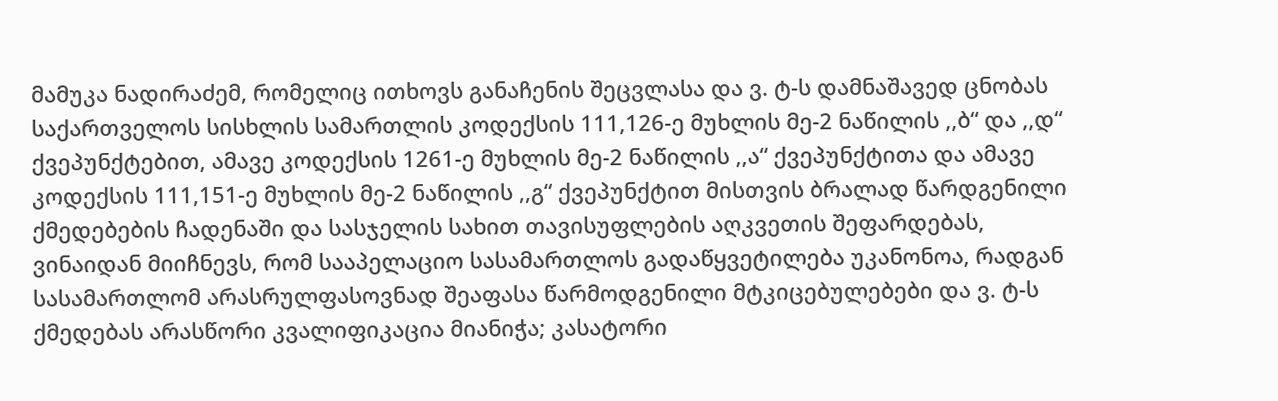მამუკა ნადირაძემ, რომელიც ითხოვს განაჩენის შეცვლასა და ვ. ტ-ს დამნაშავედ ცნობას საქართველოს სისხლის სამართლის კოდექსის 111,126-ე მუხლის მე-2 ნაწილის ,,ბ“ და ,,დ“ ქვეპუნქტებით, ამავე კოდექსის 1261-ე მუხლის მე-2 ნაწილის ,,ა“ ქვეპუნქტითა და ამავე კოდექსის 111,151-ე მუხლის მე-2 ნაწილის ,,გ“ ქვეპუნქტით მისთვის ბრალად წარდგენილი ქმედებების ჩადენაში და სასჯელის სახით თავისუფლების აღკვეთის შეფარდებას, ვინაიდან მიიჩნევს, რომ სააპელაციო სასამართლოს გადაწყვეტილება უკანონოა, რადგან სასამართლომ არასრულფასოვნად შეაფასა წარმოდგენილი მტკიცებულებები და ვ. ტ-ს ქმედებას არასწორი კვალიფიკაცია მიანიჭა; კასატორი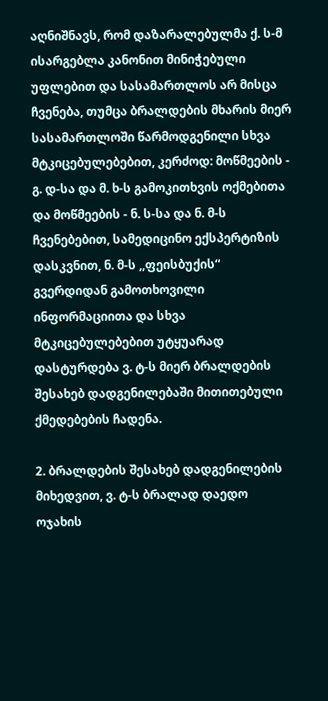აღნიშნავს, რომ დაზარალებულმა ქ. ს-მ ისარგებლა კანონით მინიჭებული უფლებით და სასამართლოს არ მისცა ჩვენება, თუმცა ბრალდების მხარის მიერ სასამართლოში წარმოდგენილი სხვა მტკიცებულებებით, კერძოდ: მოწმეების - გ. დ-სა და მ. ხ-ს გამოკითხვის ოქმებითა და მოწმეების - ნ. ს-სა და ნ. მ-ს ჩვენებებით, სამედიცინო ექსპერტიზის დასკვნით, ნ. მ-ს ,,ფეისბუქის“ გვერდიდან გამოთხოვილი ინფორმაციითა და სხვა მტკიცებულებებით უტყუარად დასტურდება ვ. ტ-ს მიერ ბრალდების შესახებ დადგენილებაში მითითებული ქმედებების ჩადენა.

2. ბრალდების შესახებ დადგენილების მიხედვით, ვ. ტ-ს ბრალად დაედო ოჯახის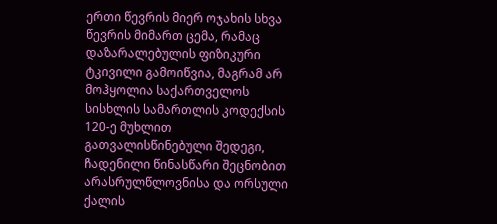ერთი წევრის მიერ ოჯახის სხვა წევრის მიმართ ცემა, რამაც დაზარალებულის ფიზიკური ტკივილი გამოიწვია, მაგრამ არ მოჰყოლია საქართველოს სისხლის სამართლის კოდექსის 120-ე მუხლით გათვალისწინებული შედეგი, ჩადენილი წინასწარი შეცნობით არასრულწლოვნისა და ორსული ქალის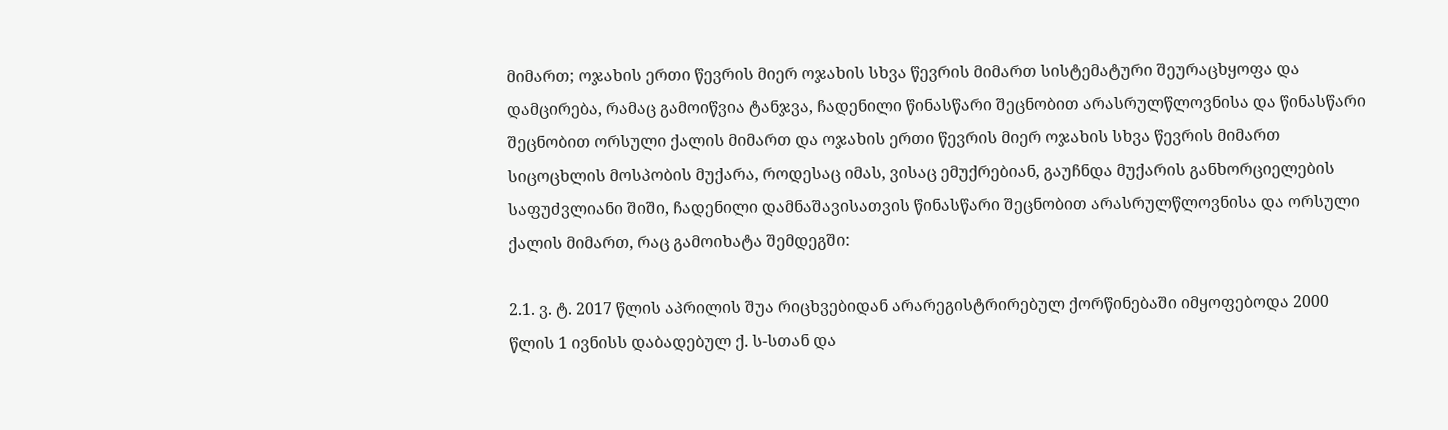მიმართ; ოჯახის ერთი წევრის მიერ ოჯახის სხვა წევრის მიმართ სისტემატური შეურაცხყოფა და დამცირება, რამაც გამოიწვია ტანჯვა, ჩადენილი წინასწარი შეცნობით არასრულწლოვნისა და წინასწარი შეცნობით ორსული ქალის მიმართ და ოჯახის ერთი წევრის მიერ ოჯახის სხვა წევრის მიმართ სიცოცხლის მოსპობის მუქარა, როდესაც იმას, ვისაც ემუქრებიან, გაუჩნდა მუქარის განხორციელების საფუძვლიანი შიში, ჩადენილი დამნაშავისათვის წინასწარი შეცნობით არასრულწლოვნისა და ორსული ქალის მიმართ, რაც გამოიხატა შემდეგში:

2.1. ვ. ტ. 2017 წლის აპრილის შუა რიცხვებიდან არარეგისტრირებულ ქორწინებაში იმყოფებოდა 2000 წლის 1 ივნისს დაბადებულ ქ. ს-სთან და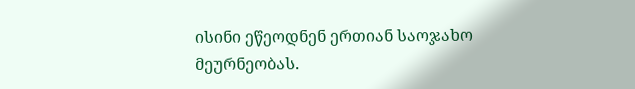ისინი ეწეოდნენ ერთიან საოჯახო მეურნეობას.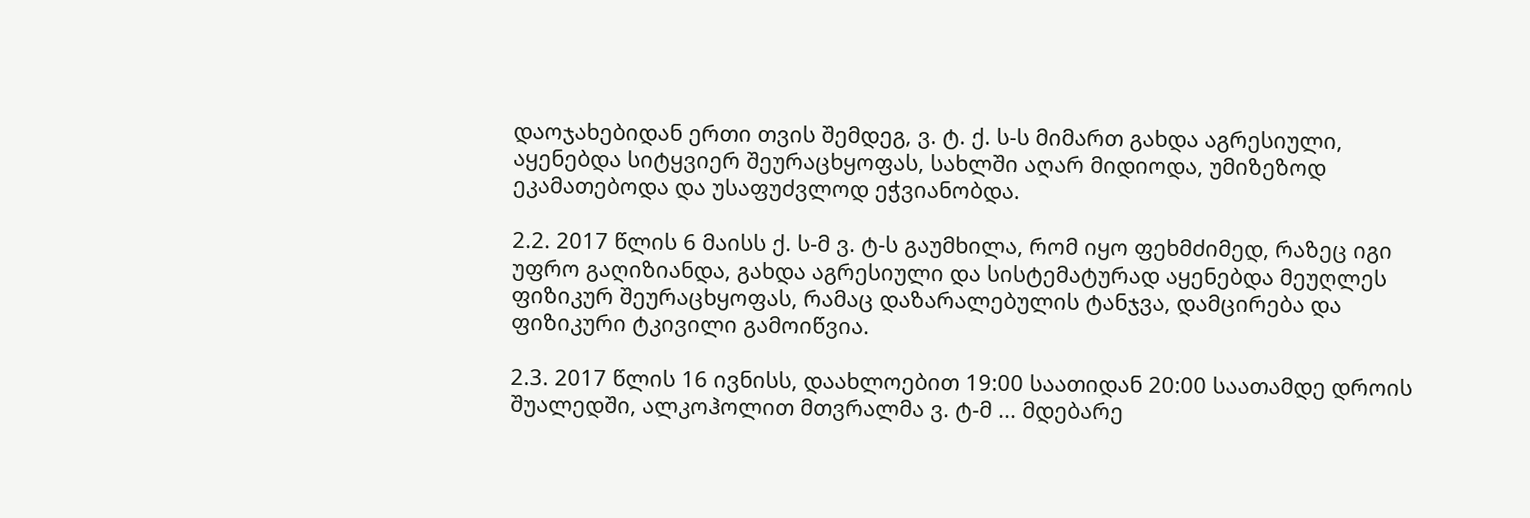დაოჯახებიდან ერთი თვის შემდეგ, ვ. ტ. ქ. ს-ს მიმართ გახდა აგრესიული, აყენებდა სიტყვიერ შეურაცხყოფას, სახლში აღარ მიდიოდა, უმიზეზოდ ეკამათებოდა და უსაფუძვლოდ ეჭვიანობდა.

2.2. 2017 წლის 6 მაისს ქ. ს-მ ვ. ტ-ს გაუმხილა, რომ იყო ფეხმძიმედ, რაზეც იგი უფრო გაღიზიანდა, გახდა აგრესიული და სისტემატურად აყენებდა მეუღლეს ფიზიკურ შეურაცხყოფას, რამაც დაზარალებულის ტანჯვა, დამცირება და ფიზიკური ტკივილი გამოიწვია.

2.3. 2017 წლის 16 ივნისს, დაახლოებით 19:00 საათიდან 20:00 საათამდე დროის შუალედში, ალკოჰოლით მთვრალმა ვ. ტ-მ ... მდებარე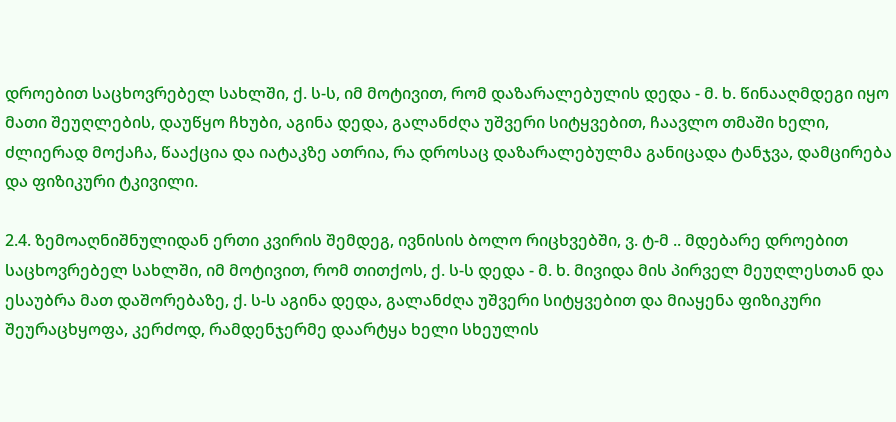დროებით საცხოვრებელ სახლში, ქ. ს-ს, იმ მოტივით, რომ დაზარალებულის დედა - მ. ხ. წინააღმდეგი იყო მათი შეუღლების, დაუწყო ჩხუბი, აგინა დედა, გალანძღა უშვერი სიტყვებით, ჩაავლო თმაში ხელი, ძლიერად მოქაჩა, წააქცია და იატაკზე ათრია, რა დროსაც დაზარალებულმა განიცადა ტანჯვა, დამცირება და ფიზიკური ტკივილი.

2.4. ზემოაღნიშნულიდან ერთი კვირის შემდეგ, ივნისის ბოლო რიცხვებში, ვ. ტ-მ .. მდებარე დროებით საცხოვრებელ სახლში, იმ მოტივით, რომ თითქოს, ქ. ს-ს დედა - მ. ხ. მივიდა მის პირველ მეუღლესთან და ესაუბრა მათ დაშორებაზე, ქ. ს-ს აგინა დედა, გალანძღა უშვერი სიტყვებით და მიაყენა ფიზიკური შეურაცხყოფა, კერძოდ, რამდენჯერმე დაარტყა ხელი სხეულის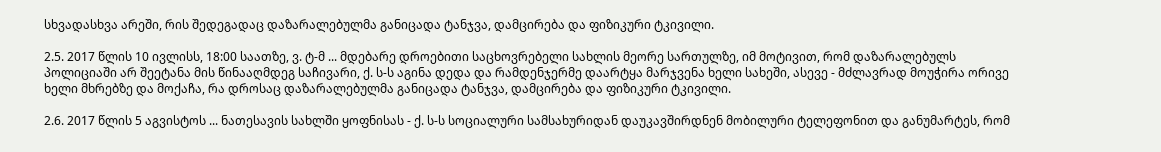სხვადასხვა არეში, რის შედეგადაც დაზარალებულმა განიცადა ტანჯვა, დამცირება და ფიზიკური ტკივილი.

2.5. 2017 წლის 10 ივლისს, 18:00 საათზე, ვ. ტ-მ ... მდებარე დროებითი საცხოვრებელი სახლის მეორე სართულზე, იმ მოტივით, რომ დაზარალებულს პოლიციაში არ შეეტანა მის წინააღმდეგ საჩივარი, ქ. ს-ს აგინა დედა და რამდენჯერმე დაარტყა მარჯვენა ხელი სახეში, ასევე - მძლავრად მოუჭირა ორივე ხელი მხრებზე და მოქაჩა, რა დროსაც დაზარალებულმა განიცადა ტანჯვა, დამცირება და ფიზიკური ტკივილი.

2.6. 2017 წლის 5 აგვისტოს ... ნათესავის სახლში ყოფნისას - ქ. ს-ს სოციალური სამსახურიდან დაუკავშირდნენ მობილური ტელეფონით და განუმარტეს, რომ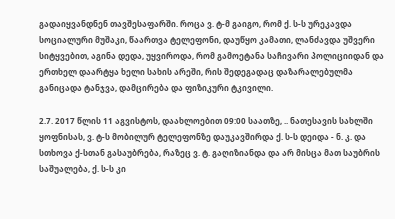გადაიყვანდნენ თავშესაფარში. როცა ვ. ტ-მ გაიგო, რომ ქ. ს-ს ურეკავდა სოციალური მუშაკი, წაართვა ტელეფონი, დაუწყო კამათი, ლანძავდა უშვერი სიტყვებით, აგინა დედა, უყვიროდა, რომ გამოეტანა საჩივარი პოლიციიდან და ერთხელ დაარტყა ხელი სახის არეში, რის შედეგადაც დაზარალებულმა განიცადა ტანჯვა, დამცირება და ფიზიკური ტკივილი.

2.7. 2017 წლის 11 აგვისტოს, დაახლოებით 09:00 საათზე, .. ნათესავის სახლში ყოფნისას, ვ. ტ-ს მობილურ ტელეფონზე დაუკავშირდა ქ. ს-ს დეიდა - ნ. კ. და სთხოვა ქ-სთან გასაუბრება, რაზეც ვ. ტ. გაღიზიანდა და არ მისცა მათ საუბრის საშუალება, ქ. ს-ს კი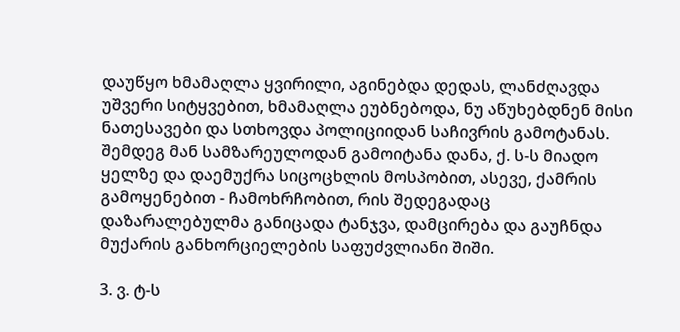დაუწყო ხმამაღლა ყვირილი, აგინებდა დედას, ლანძღავდა უშვერი სიტყვებით, ხმამაღლა ეუბნებოდა, ნუ აწუხებდნენ მისი ნათესავები და სთხოვდა პოლიციიდან საჩივრის გამოტანას. შემდეგ მან სამზარეულოდან გამოიტანა დანა, ქ. ს-ს მიადო ყელზე და დაემუქრა სიცოცხლის მოსპობით, ასევე, ქამრის გამოყენებით - ჩამოხრჩობით, რის შედეგადაც დაზარალებულმა განიცადა ტანჯვა, დამცირება და გაუჩნდა მუქარის განხორციელების საფუძვლიანი შიში.

3. ვ. ტ-ს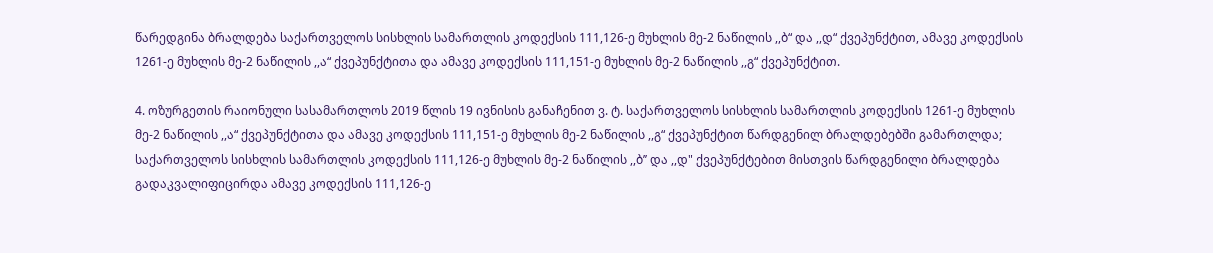წარედგინა ბრალდება საქართველოს სისხლის სამართლის კოდექსის 111,126-ე მუხლის მე-2 ნაწილის ,,ბ“ და ,,დ“ ქვეპუნქტით, ამავე კოდექსის 1261-ე მუხლის მე-2 ნაწილის ,,ა“ ქვეპუნქტითა და ამავე კოდექსის 111,151-ე მუხლის მე-2 ნაწილის ,,გ“ ქვეპუნქტით.

4. ოზურგეთის რაიონული სასამართლოს 2019 წლის 19 ივნისის განაჩენით ვ. ტ. საქართველოს სისხლის სამართლის კოდექსის 1261-ე მუხლის მე-2 ნაწილის ,,ა“ ქვეპუნქტითა და ამავე კოდექსის 111,151-ე მუხლის მე-2 ნაწილის ,,გ“ ქვეპუნქტით წარდგენილ ბრალდებებში გამართლდა; საქართველოს სისხლის სამართლის კოდექსის 111,126-ე მუხლის მე-2 ნაწილის ,,ბ’’ და ,,დ" ქვეპუნქტებით მისთვის წარდგენილი ბრალდება გადაკვალიფიცირდა ამავე კოდექსის 111,126-ე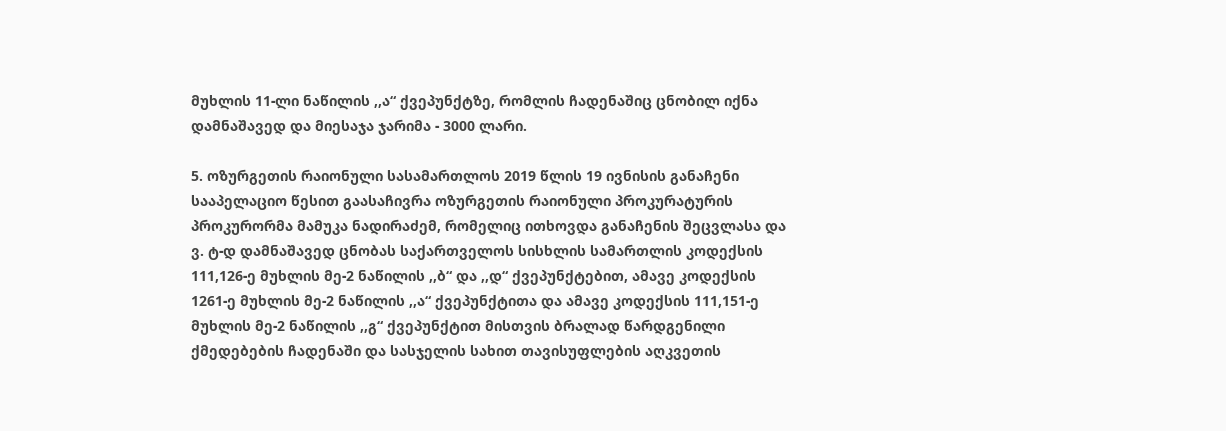მუხლის 11-ლი ნაწილის ,,ა“ ქვეპუნქტზე, რომლის ჩადენაშიც ცნობილ იქნა დამნაშავედ და მიესაჯა ჯარიმა - 3000 ლარი.

5. ოზურგეთის რაიონული სასამართლოს 2019 წლის 19 ივნისის განაჩენი სააპელაციო წესით გაასაჩივრა ოზურგეთის რაიონული პროკურატურის პროკურორმა მამუკა ნადირაძემ, რომელიც ითხოვდა განაჩენის შეცვლასა და ვ. ტ-დ დამნაშავედ ცნობას საქართველოს სისხლის სამართლის კოდექსის 111,126-ე მუხლის მე-2 ნაწილის ,,ბ“ და ,,დ“ ქვეპუნქტებით, ამავე კოდექსის 1261-ე მუხლის მე-2 ნაწილის ,,ა“ ქვეპუნქტითა და ამავე კოდექსის 111,151-ე მუხლის მე-2 ნაწილის ,,გ“ ქვეპუნქტით მისთვის ბრალად წარდგენილი ქმედებების ჩადენაში და სასჯელის სახით თავისუფლების აღკვეთის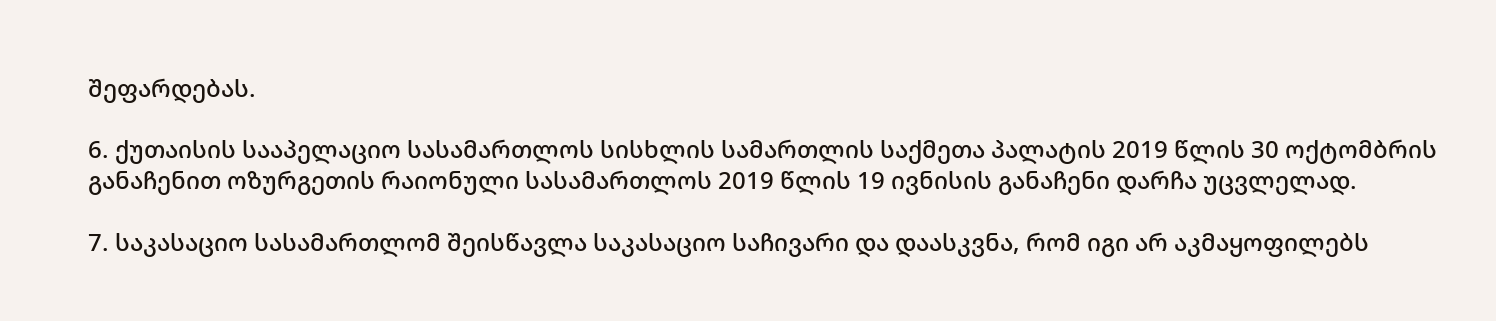შეფარდებას.

6. ქუთაისის სააპელაციო სასამართლოს სისხლის სამართლის საქმეთა პალატის 2019 წლის 30 ოქტომბრის განაჩენით ოზურგეთის რაიონული სასამართლოს 2019 წლის 19 ივნისის განაჩენი დარჩა უცვლელად.

7. საკასაციო სასამართლომ შეისწავლა საკასაციო საჩივარი და დაასკვნა, რომ იგი არ აკმაყოფილებს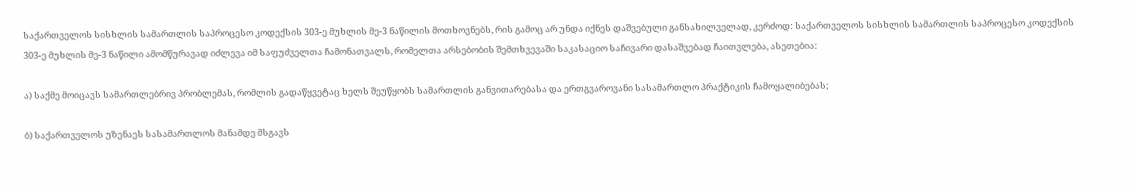საქართველოს სისხლის სამართლის საპროცესო კოდექსის 303-ე მუხლის მე-3 ნაწილის მოთხოვნებს, რის გამოც არ უნდა იქნეს დაშვებული განსახილველად, კერძოდ: საქართველოს სისხლის სამართლის საპროცესო კოდექსის 303-ე მუხლის მე-3 ნაწილი ამომწურავად იძლევა იმ საფუძველთა ჩამონათვალს, რომელთა არსებობის შემთხვევაში საკასაციო საჩივარი დასაშვებად ჩაითვლება, ასეთებია:

ა) საქმე მოიცავს სამართლებრივ პრობლემას, რომლის გადაწყვეტაც ხელს შეუწყობს სამართლის განვითარებასა და ერთგვაროვანი სასამართლო პრაქტიკის ჩამოყალიბებას;

ბ) საქართველოს უზენაეს სასამართლოს მანამდე მსგავს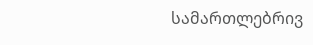სამართლებრივ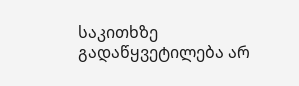საკითხზე გადაწყვეტილება არ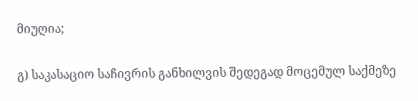მიუღია;

გ) საკასაციო საჩივრის განხილვის შედეგად მოცემულ საქმეზე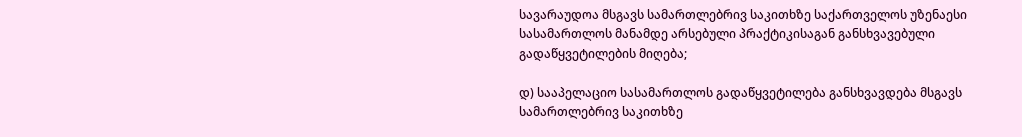სავარაუდოა მსგავს სამართლებრივ საკითხზე საქართველოს უზენაესი სასამართლოს მანამდე არსებული პრაქტიკისაგან განსხვავებული გადაწყვეტილების მიღება;

დ) სააპელაციო სასამართლოს გადაწყვეტილება განსხვავდება მსგავს სამართლებრივ საკითხზე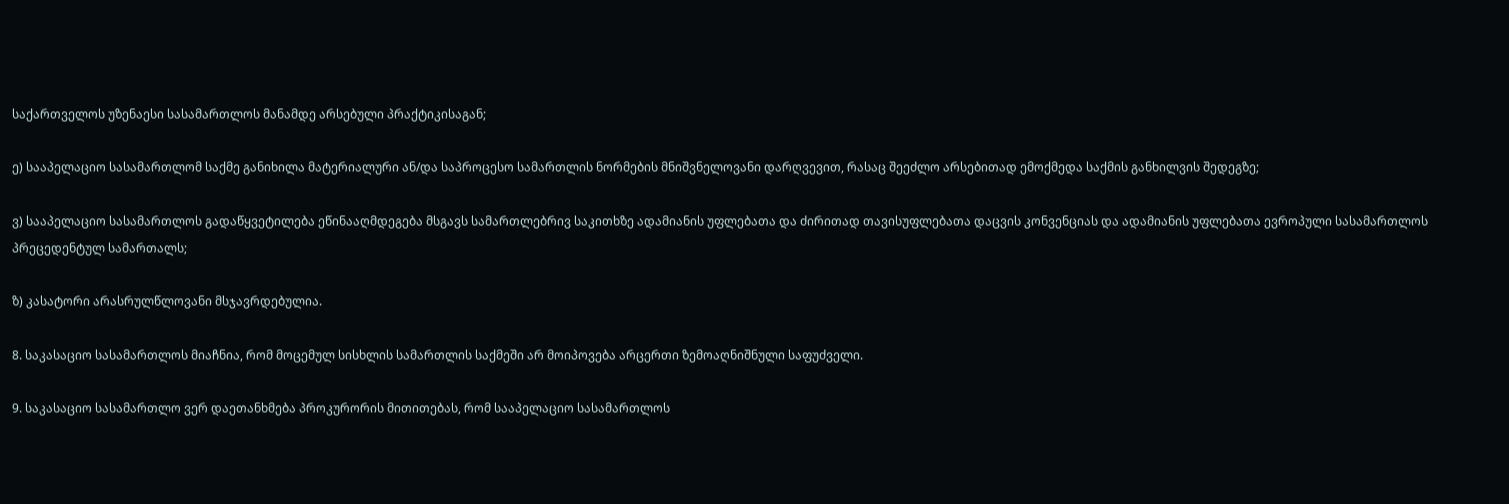საქართველოს უზენაესი სასამართლოს მანამდე არსებული პრაქტიკისაგან;

ე) სააპელაციო სასამართლომ საქმე განიხილა მატერიალური ან/და საპროცესო სამართლის ნორმების მნიშვნელოვანი დარღვევით, რასაც შეეძლო არსებითად ემოქმედა საქმის განხილვის შედეგზე;

ვ) სააპელაციო სასამართლოს გადაწყვეტილება ეწინააღმდეგება მსგავს სამართლებრივ საკითხზე ადამიანის უფლებათა და ძირითად თავისუფლებათა დაცვის კონვენციას და ადამიანის უფლებათა ევროპული სასამართლოს პრეცედენტულ სამართალს;

ზ) კასატორი არასრულწლოვანი მსჯავრდებულია.

8. საკასაციო სასამართლოს მიაჩნია, რომ მოცემულ სისხლის სამართლის საქმეში არ მოიპოვება არცერთი ზემოაღნიშნული საფუძველი.

9. საკასაციო სასამართლო ვერ დაეთანხმება პროკურორის მითითებას, რომ სააპელაციო სასამართლოს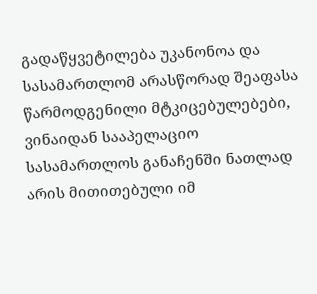გადაწყვეტილება უკანონოა და სასამართლომ არასწორად შეაფასა წარმოდგენილი მტკიცებულებები, ვინაიდან სააპელაციო სასამართლოს განაჩენში ნათლად არის მითითებული იმ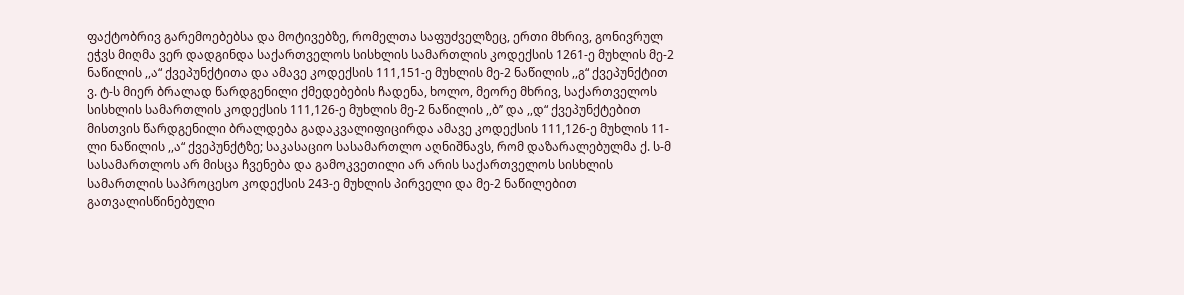ფაქტობრივ გარემოებებსა და მოტივებზე, რომელთა საფუძველზეც, ერთი მხრივ, გონივრულ ეჭვს მიღმა ვერ დადგინდა საქართველოს სისხლის სამართლის კოდექსის 1261-ე მუხლის მე-2 ნაწილის ,,ა“ ქვეპუნქტითა და ამავე კოდექსის 111,151-ე მუხლის მე-2 ნაწილის ,,გ“ ქვეპუნქტით ვ. ტ-ს მიერ ბრალად წარდგენილი ქმედებების ჩადენა, ხოლო, მეორე მხრივ, საქართველოს სისხლის სამართლის კოდექსის 111,126-ე მუხლის მე-2 ნაწილის ,,ბ’’ და ,,დ“ ქვეპუნქტებით მისთვის წარდგენილი ბრალდება გადაკვალიფიცირდა ამავე კოდექსის 111,126-ე მუხლის 11-ლი ნაწილის ,,ა“ ქვეპუნქტზე; საკასაციო სასამართლო აღნიშნავს, რომ დაზარალებულმა ქ. ს-მ სასამართლოს არ მისცა ჩვენება და გამოკვეთილი არ არის საქართველოს სისხლის სამართლის საპროცესო კოდექსის 243-ე მუხლის პირველი და მე-2 ნაწილებით გათვალისწინებული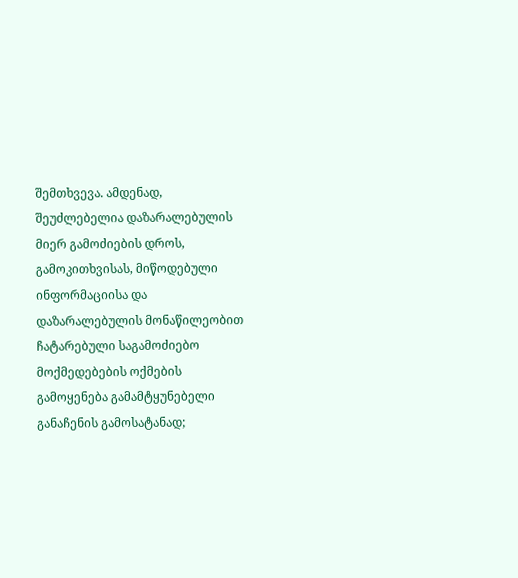შემთხვევა. ამდენად, შეუძლებელია დაზარალებულის მიერ გამოძიების დროს, გამოკითხვისას, მიწოდებული ინფორმაციისა და დაზარალებულის მონაწილეობით ჩატარებული საგამოძიებო მოქმედებების ოქმების გამოყენება გამამტყუნებელი განაჩენის გამოსატანად;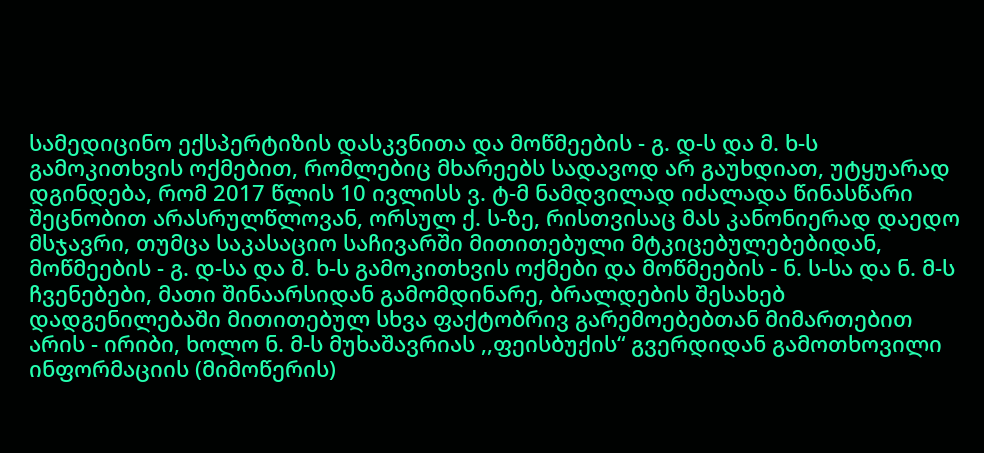სამედიცინო ექსპერტიზის დასკვნითა და მოწმეების - გ. დ-ს და მ. ხ-ს გამოკითხვის ოქმებით, რომლებიც მხარეებს სადავოდ არ გაუხდიათ, უტყუარად დგინდება, რომ 2017 წლის 10 ივლისს ვ. ტ-მ ნამდვილად იძალადა წინასწარი შეცნობით არასრულწლოვან, ორსულ ქ. ს-ზე, რისთვისაც მას კანონიერად დაედო მსჯავრი, თუმცა საკასაციო საჩივარში მითითებული მტკიცებულებებიდან, მოწმეების - გ. დ-სა და მ. ხ-ს გამოკითხვის ოქმები და მოწმეების - ნ. ს-სა და ნ. მ-ს ჩვენებები, მათი შინაარსიდან გამომდინარე, ბრალდების შესახებ დადგენილებაში მითითებულ სხვა ფაქტობრივ გარემოებებთან მიმართებით არის - ირიბი, ხოლო ნ. მ-ს მუხაშავრიას ,,ფეისბუქის“ გვერდიდან გამოთხოვილი ინფორმაციის (მიმოწერის)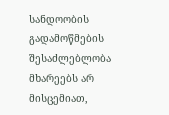სანდოობის გადამოწმების შესაძლებლობა მხარეებს არ მისცემიათ,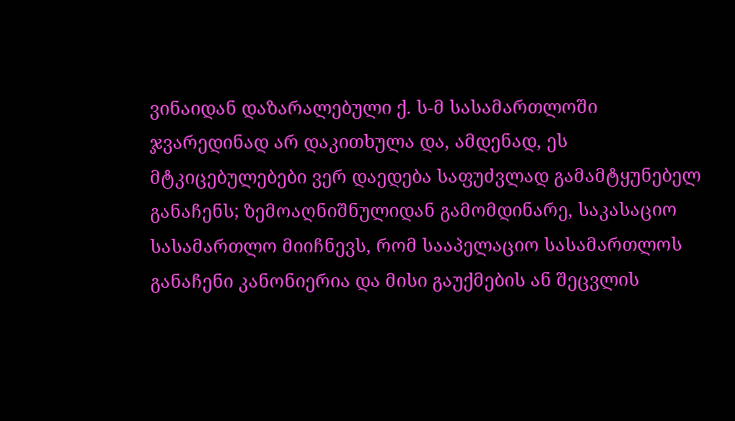ვინაიდან დაზარალებული ქ. ს-მ სასამართლოში ჯვარედინად არ დაკითხულა და, ამდენად, ეს მტკიცებულებები ვერ დაედება საფუძვლად გამამტყუნებელ განაჩენს; ზემოაღნიშნულიდან გამომდინარე, საკასაციო სასამართლო მიიჩნევს, რომ სააპელაციო სასამართლოს განაჩენი კანონიერია და მისი გაუქმების ან შეცვლის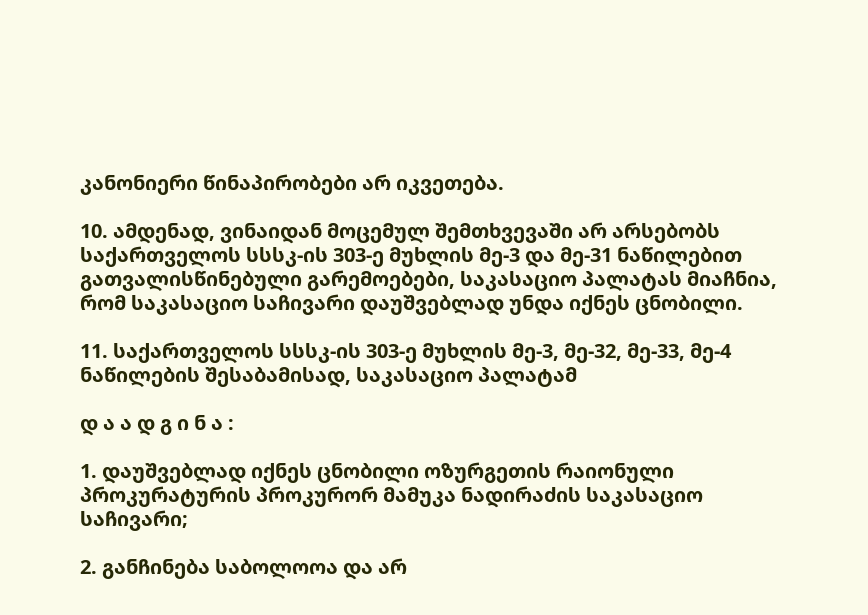კანონიერი წინაპირობები არ იკვეთება.

10. ამდენად, ვინაიდან მოცემულ შემთხვევაში არ არსებობს საქართველოს სსსკ-ის 303-ე მუხლის მე-3 და მე-31 ნაწილებით გათვალისწინებული გარემოებები, საკასაციო პალატას მიაჩნია, რომ საკასაციო საჩივარი დაუშვებლად უნდა იქნეს ცნობილი.

11. საქართველოს სსსკ-ის 303-ე მუხლის მე-3, მე-32, მე-33, მე-4 ნაწილების შესაბამისად, საკასაციო პალატამ

დ ა ა დ გ ი ნ ა :

1. დაუშვებლად იქნეს ცნობილი ოზურგეთის რაიონული პროკურატურის პროკურორ მამუკა ნადირაძის საკასაციო საჩივარი;

2. განჩინება საბოლოოა და არ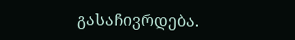გასაჩივრდება.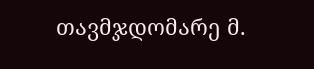თავმჯდომარე მ.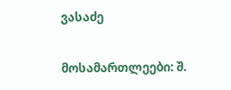ვასაძე

მოსამართლეები: შ.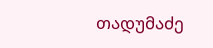თადუმაძე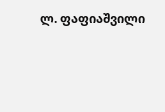ლ. ფაფიაშვილი